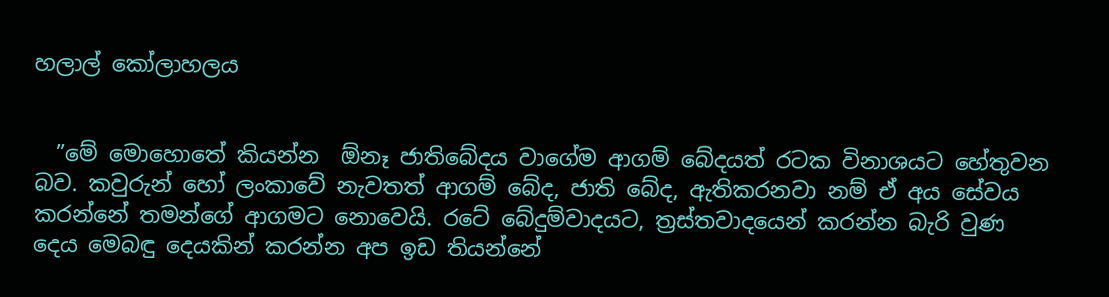හලාල් කෝලාහලය


  ”මේ මොහොතේ කියන්න  ඕනෑ ජාතිබේදය වාගේම ආගම් බේදයත් රටක විනාශයට හේතුවන බව. කවුරුන් හෝ ලංකාවේ නැවතත් ආගම් බේද, ජාති බේද, ඇතිකරනවා නම් ඒ අය සේවය කරන්නේ තමන්ගේ ආගමට නොවෙයි. රටේ බේදුම්වාදයට, ත්‍රස්තවාදයෙන් කරන්න බැරි වුණ දෙය මෙබඳු දෙයකින් කරන්න අප ඉඩ තියන්නේ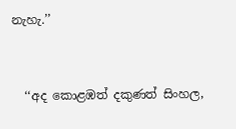නැහැ.’’


  ‘‘අද කොළඹත් දකුණත් සිංහල,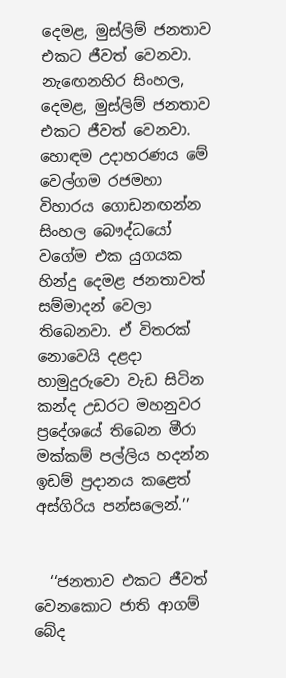දෙමළ, මුස්ලිම් ජනතාව එකට ජීවත් වෙනවා. නැඟෙනහිර සිංහල, දෙමළ, මුස්ලිම් ජනතාව එකට ජීවත් වෙනවා. හොඳම උදාහරණය මේ වෙල්ගම රජමහා විහාරය ගොඩනඟන්න සිංහල බෞද්ධයෝ වගේම එක යුගයක හින්දු දෙමළ ජනතාවත් සම්මාදන් වෙලා තිබෙනවා. ඒ විතරක් නොවෙයි දළදා හාමුදුරුවො වැඩ සිටින කන්ද උඩරට මහනුවර ප්‍රදේශයේ තිබෙන මීරා මක්කම් පල්ලිය හදන්න ඉඩම් ප්‍රදානය කළෙත් අස්ගිරිය පන්සලෙන්.’’


  ‘‘ජනතාව එකට ජීවත් වෙනකොට ජාති ආගම් බේද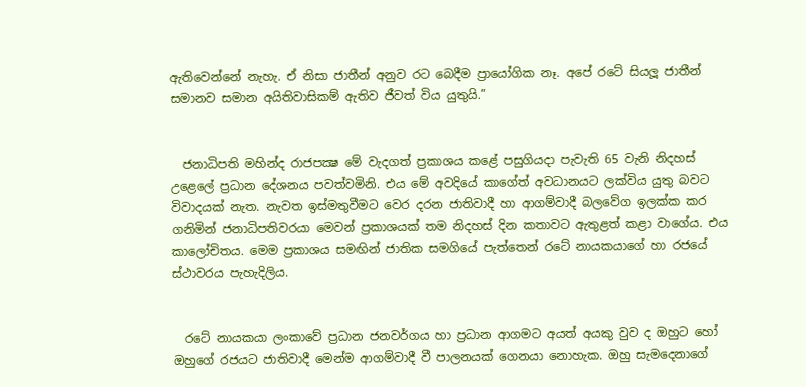ඇතිවෙන්නේ නැහැ. ඒ නිසා ජාතීන් අනුව රට බෙදීම ප්‍රායෝගික නෑ. අපේ රටේ සියලූ ජාතීන් සමානව සමාන අයිතිවාසිකම් ඇතිව ජීවත් විය යුතුයි.”


  ජනාධිපති මහින්ද රාජපක්‍ෂ මේ වැදගත් ප්‍රකාශය කළේ පසුගියදා පැවැති 65 වැනි නිදහස් උළෙලේ ප්‍රධාන දේශනය පවත්වමිනි. එය මේ අවදියේ කාගේත් අවධානයට ලක්විය යුතු බවට විවාදයක් නැත. නැවත ඉස්මතුවීමට වෙර දරන ජාතිවාදී හා ආගම්වාදී බලවේග ඉලක්ක කර ගනිමින් ජනාධිපතිවරයා මෙවන් ප්‍රකාශයක් තම නිදහස් දින කතාවට ඇතුළත් කළා වාගේය. එය කාලෝචිතය. මෙම ප්‍රකාශය සමඟින් ජාතික සමගියේ පැත්තෙන් රටේ නායකයාගේ හා රජයේ ස්ථාවරය පැහැදිලිය.


  රටේ නායකයා ලංකාවේ ප්‍රධාන ජනවර්ගය හා ප්‍රධාන ආගමට අයත් අයකු වුව ද ඔහුට හෝ ඔහුගේ රජයට ජාතිවාදී මෙන්ම ආගම්වාදී වී පාලනයක් ගෙනයා නොහැක. ඔහු සැමදෙනාගේ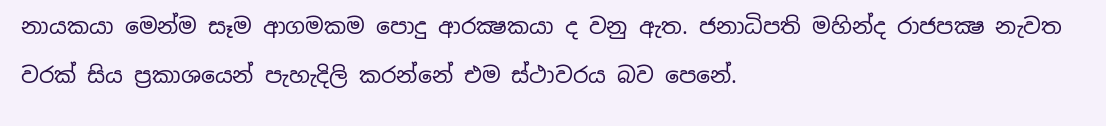නායකයා මෙන්ම සෑම ආගමකම පොදු ආරක්‍ෂකයා ද වනු ඇත. ජනාධිපති මහින්ද රාජපක්‍ෂ නැවත වරක් සිය ප්‍රකාශයෙන් පැහැදිලි කරන්නේ එම ස්ථාවරය බව පෙනේ.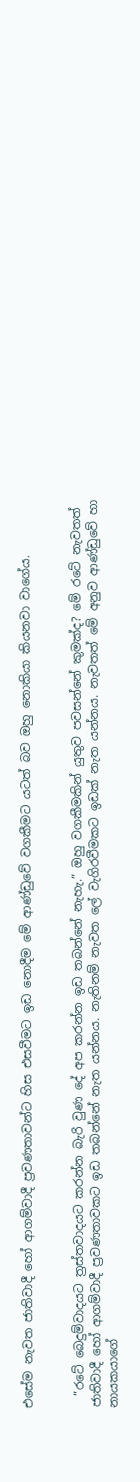එසේම නැවත ජාතිවාදී හෝ ආගම්වාදී ප්‍රවණතාවන්ට හිස එසවීමට ඉඩ නොදීම මේ ආණ්ඩුවේ වගකීමට යටත් බව ඔහු නොකියා කියනවා වාගේය.


  ”රටේ බෙදුම්වාදයට ත්‍රස්තවාදයට කරන්න බැරි වුණ දේ අප කරන්න ඉඩ තබන්නේ නැහැ.” ඔහු වගකීමකින් යුතුව පවසන්නේ කුමක්ද? මේ රටේ නැවතත් ජාතිවාදී හෝ ආගම්වාදී ප්‍රවණතාවකට ඉඩ තබන්නේ නැත යන්නය. නැතිනම් නැවත ලේ වැගිරවීමකට ඉඩක් නැත යන්නය. නැවතත් මේ අනුව ආණ්ඩුවේ හා නායකයාගේ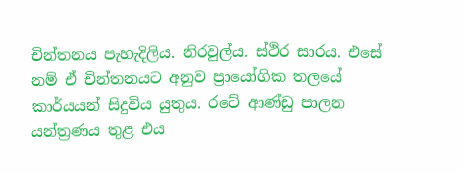චින්තනය පැහැදිලිය. නිරවුල්ය. ස්ථිර සාරය. එසේ නම් ඒ චින්තනයට අනුව ප්‍රායෝගික තලයේ කාර්යයන් සිදුවිය යුතුය. රටේ ආණ්ඩු පාලන යන්ත්‍රණය තුළ එය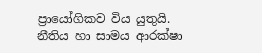ප්‍රායෝගිකව විය යුතුයි. නීතිය හා සාමය ආරක්ෂා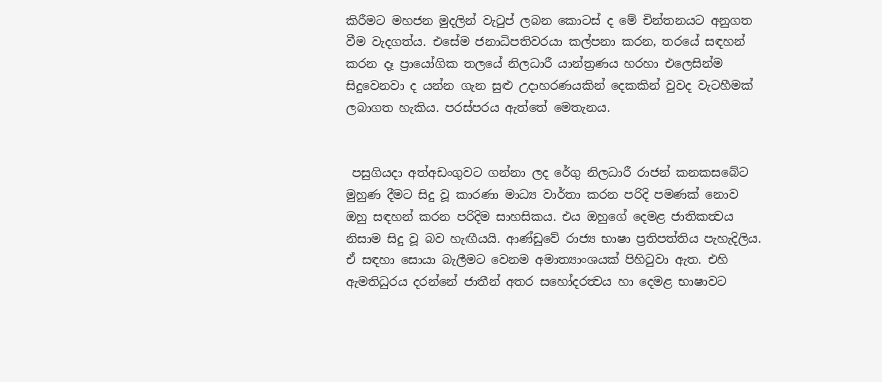කිරීමට මහජන මුදලින් වැටුප් ලබන කොටස් ද මේ චින්තනයට අනුගත වීම වැදගත්ය. එසේම ජනාධිපතිවරයා කල්පනා කරන, තරයේ සඳහන් කරන දෑ ප්‍රායෝගික තලයේ නිලධාරී යාන්ත්‍රණය හරහා එලෙසින්ම සිදුවෙනවා ද යන්න ගැන සුළු උදාහරණයකින් දෙකකින් වුවද වැටහීමක් ලබාගත හැකිය. පරස්පරය ඇත්තේ මෙතැනය.


 පසුගියදා අත්අඩංගුවට ගන්නා ලද රේගු නිලධාරී රාජන් කනකසබේට මුහුණ දීමට සිදු වූ කාරණා මාධ්‍ය වාර්තා කරන පරිදි පමණක් නොව ඔහු සඳහන් කරන පරිදිම සාහසිකය. එය ඔහුගේ දෙමළ ජාතිකත්‍වය නිසාම සිදු වූ බව හැඟීයයි. ආණ්ඩුවේ රාජ්‍ය භාෂා ප්‍රතිපත්තිය පැහැදිලිය. ඒ සඳහා සොයා බැලීමට වෙනම අමාත්‍යාංශයක් පිහිටුවා ඇත. එහි ඇමතිධුරය දරන්නේ ජාතීන් අතර සහෝදරත්‍වය හා දෙමළ භාෂාවට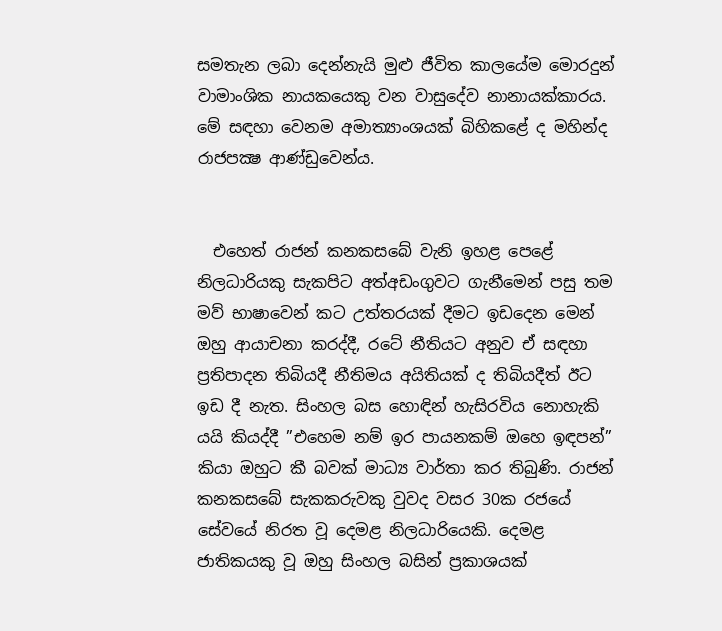සමතැන ලබා දෙන්නැයි මුළු ජීවිත කාලයේම මොරදුන් වාමාංශික නායකයෙකු වන වාසුදේව නානායක්කාරය. මේ සඳහා වෙනම අමාත්‍යාංශයක් බිහිකළේ ද මහින්ද රාජපක්‍ෂ ආණ්ඩුවෙන්ය.


  එහෙත් රාජන් කනකසබේ වැනි ඉහළ පෙළේ නිලධාරියකු සැකපිට අත්අඩංගුවට ගැනීමෙන් පසු තම මව් භාෂාවෙන් කට උත්තරයක් දීමට ඉඩදෙන මෙන් ඔහු ආයාචනා කරද්දී, රටේ නීතියට අනුව ඒ සඳහා ප්‍රතිපාදන තිබියදී නීතිමය අයිතියක් ද තිබියදීත් ඊට ඉඩ දී නැත. සිංහල බස හොඳින් හැසිරවිය නොහැකි යයි කියද්දී ”එහෙම නම් ඉර පායනකම් ඔහෙ ඉඳපන්” කියා ඔහුට කී බවක් මාධ්‍ය වාර්තා කර තිබුණි. රාජන් කනකසබේ සැකකරුවකු වුවද වසර 30ක රජයේ සේවයේ නිරත වූ දෙමළ නිලධාරියෙකි. දෙමළ ජාතිකයකු වූ ඔහු සිංහල බසින් ප්‍රකාශයක්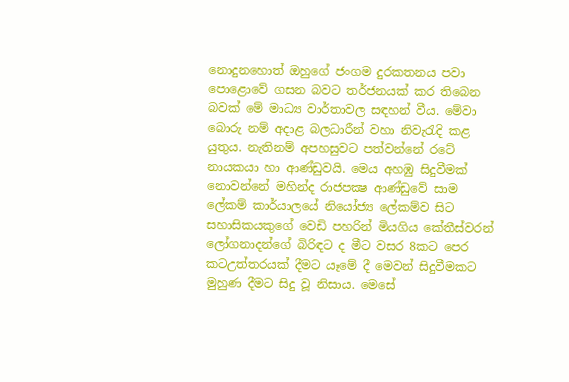නොදුනහොත් ඔහුගේ ජංගම දුරකතනය පවා පොළොවේ ගසන බවට තර්ජනයක් කර තිබෙන බවක් මේ මාධ්‍ය වාර්තාවල සඳහන් වීය. මේවා බොරු නම් අදාළ බලධාරීන් වහා නිවැරැදි කළ යුතුය. නැතිනම් අපහසුවට පත්වන්නේ රටේ නායකයා හා ආණ්ඩුවයි. මෙය අහඹු සිදුවීමක් නොවන්නේ මහින්ද රාජපක්‍ෂ ආණ්ඩුවේ සාම ලේකම් කාර්යාලයේ නියෝජ්‍ය ලේකම්ව සිට සහාසිකයකුගේ වෙඩි පහරින් මියගිය කේතීස්වරන් ලෝගනාදන්ගේ බිරිඳට ද මීට වසර 8කට පෙර කටඋත්තරයක් දීමට යෑමේ දී මෙවන් සිදුවීමකට මුහුණ දීමට සිදු වූ නිසාය. මෙසේ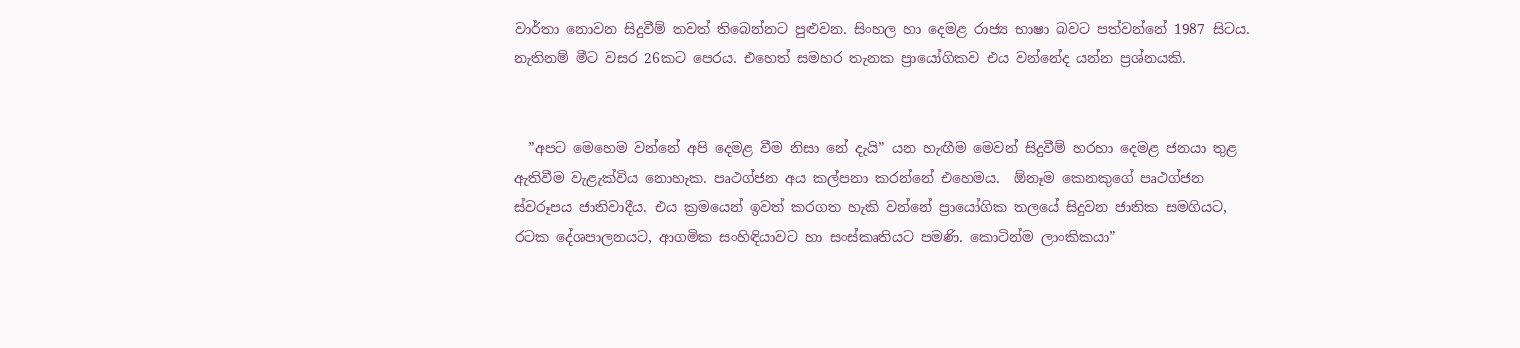වාර්තා නොවන සිදුවීම් තවත් තිබෙන්නට පුළුවන. සිංහල හා දෙමළ රාජ්‍ය භාෂා බවට පත්වන්නේ 1987 සිටය. නැතිනම් මීට වසර 26කට පෙරය. එහෙත් සමහර තැනක ප්‍රායෝගිකව එය වන්නේද යන්න ප්‍රශ්නයකි.


  ”අපට මෙහෙම වන්නේ අපි දෙමළ වීම නිසා නේ දැයි” යන හැඟීම මෙවන් සිදුවීම් හරහා දෙමළ ජනයා තුළ ඇතිවීම වැළැක්විය නොහැක. පෘථග්ජන අය කල්පනා කරන්නේ එහෙමය.  ඕනෑම කෙනකුගේ පෘථග්ජන ස්වරූපය ජාතිවාදීය. එය ක්‍රමයෙන් ඉවත් කරගත හැකි වන්නේ ප්‍රායෝගික තලයේ සිදුවන ජාතික සමගියට, රටක දේශපාලනයට, ආගමික සංහිඳියාවට හා සංස්කෘතියට පමණි. කොටින්ම ලාංකිකයා”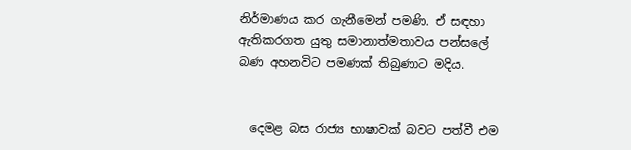නිර්මාණය කර ගැනීමෙන් පමණි. ඒ සඳහා ඇතිකරගත යුතු සමානාත්මතාවය පන්සලේ බණ අහනවිට පමණක් තිබුණාට මදිය.


  දෙමළ බස රාජ්‍ය භාෂාවක් බවට පත්වී එම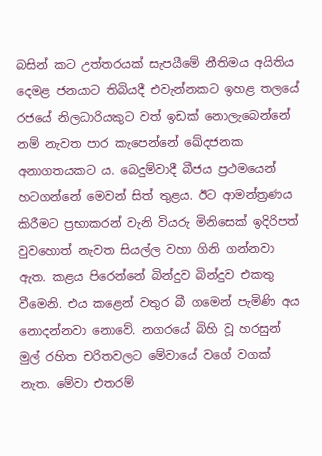බසින් කට උත්තරයක් සැපයීමේ නීතිමය අයිතිය දෙමළ ජනයාට තිබියදී එවැන්නකට ඉහළ තලයේ රජයේ නිලධාරියකුට වත් ඉඩක් නොලැබෙන්නේ නම් නැවත පාර කැපෙන්නේ ඛේදජනක අනාගතයකට ය. බෙදුම්වාදී බීජය ප්‍රථමයෙන් හටගන්නේ මෙවන් සිත් තුළය. ඊට ආමන්ත්‍රණය කිරීමට ප්‍රභාකරන් වැනි වියරු මිනිසෙක් ඉදිරිපත් වුවහොත් නැවත සියල්ල වහා ගිනි ගන්නවා ඇත. කළය පිරෙන්නේ බින්දුව බින්දුව එකතු වීමෙනි. එය කළෙන් වතුර බී ගමෙන් පැමිණි අය නොදන්නවා නොවේ. නගරයේ බිහි වූ හරසුන් මුල් රහිත චරිතවලට මේවායේ වගේ වගක් නැත. මේවා එතරම්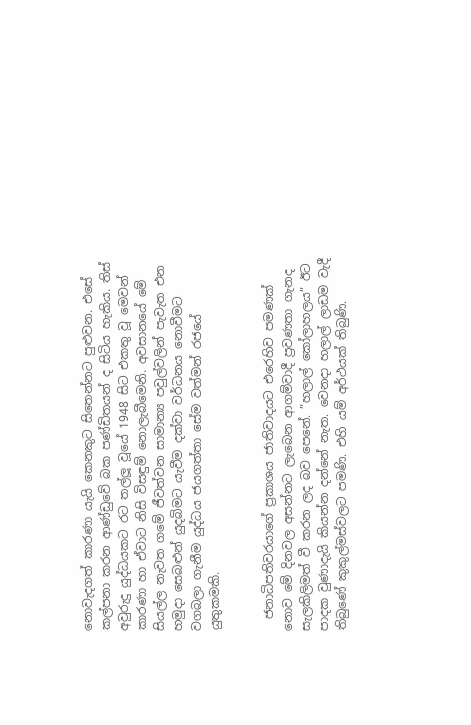නොවැදගත් කාරණා යැයි කෙනකුට සිතෙන්නට පුළුවන. එසේ කල්පනා කරන ආණ්ඩුවේ බක පණ්ඩිතයන් ද සිටිය හැකිය. තිස් අවුරුදු යුද්ධයකට රට තල්ලූ වූයේ 1948 සිට එකතු වූ මෙවන් කාරණා හා ඒවාට නිසි විසඳුම් නොලැබීමෙනි. අවසානයේ මේ සියල්ල නැවත ගමේ ජීවත්වන සාමාන්‍ය පවුල්වලින් පැවැත එන හමුදා සෙබළුන් යුදබිමට යැවීම දක්වා වර්ධනය නොවීමට වගබලා ගැනීම යුද්ධය ජයගත්තා සේම වත්මන් රජයේ යුතුකමකි.


  ජනාධිපතිවරයාගේ ප්‍රකාශය ජාතිවාදයට එරෙහිව පමණක් නොව මේ දිනවල අසන්නට ලැබෙන ආගම්වාදී ප්‍රවණතා ගැනද සැලකිලිමත් වී කරන ලද බව පෙනේ. ”හලාල් කෝලාහලය” ඊට පාදක වුණාදැයි කියන්න දන්නේ නැත. වෙනදා හලාල් ලාඩම වැදී තිබුණේ කුකුල්මස්වලට පමණි. එහි යම් අර්ථයක් තිබුණි.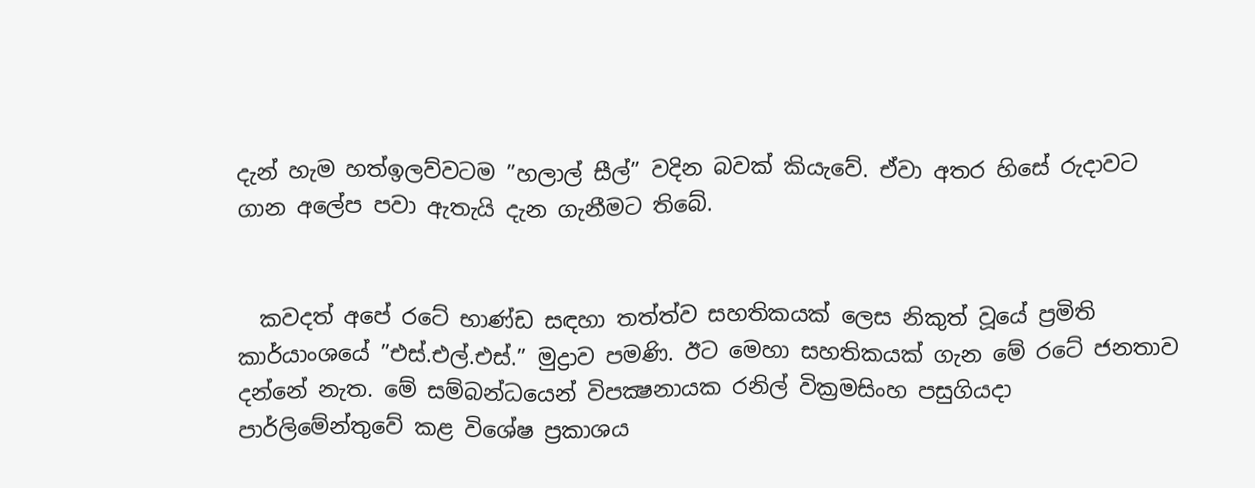දැන් හැම හත්ඉලව්වටම ”හලාල් සීල්” වදින බවක් කියැවේ. ඒවා අතර හිසේ රුදාවට ගාන අලේප පවා ඇතැයි දැන ගැනීමට තිබේ.


  කවදත් අපේ රටේ භාණ්ඩ සඳහා තත්ත්ව සහතිකයක් ලෙස නිකුත් වූයේ ප්‍රමිති කාර්යාංශයේ ”එස්.එල්.එස්.” මුද්‍රාව පමණි. ඊට මෙහා සහතිකයක් ගැන මේ රටේ ජනතාව දන්නේ නැත. මේ සම්බන්ධයෙන් විපක්‍ෂනායක රනිල් වික්‍රමසිංහ පසුගියදා පාර්ලිමේන්තුවේ කළ විශේෂ ප්‍රකාශය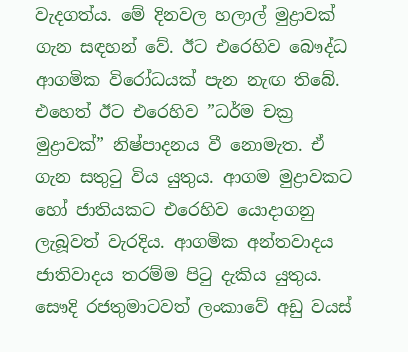වැදගත්ය. මේ දිනවල හලාල් මුද්‍රාවක් ගැන සඳහන් වේ. ඊට එරෙහිව බෞද්ධ ආගමික විරෝධයක් පැන නැඟ තිබේ. එහෙත් ඊට එරෙහිව ”ධර්ම චක්‍ර මුද්‍රාවක්” නිෂ්පාදනය වී නොමැත. ඒ ගැන සතුටු විය යුතුය. ආගම මුද්‍රාවකට හෝ ජාතියකට එරෙහිව යොදාගනු ලැබූවත් වැරදිය. ආගමික අන්තවාදය ජාතිවාදය තරම්ම පිටු දැකිය යුතුය. සෞදි රජතුමාටවත් ලංකාවේ අඩු වයස්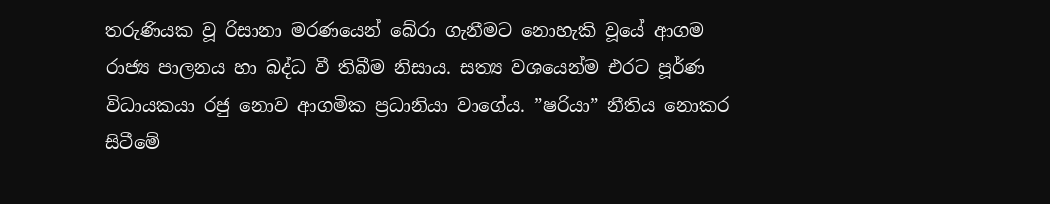තරුණියක වූ රිසානා මරණයෙන් බේරා ගැනීමට නොහැකි වූයේ ආගම රාජ්‍ය පාලනය හා බද්ධ වී තිබීම නිසාය. සත්‍ය වශයෙන්ම එරට පූර්ණ විධායකයා රජු නොව ආගමික ප්‍රධානියා වාගේය. ”ෂරියා” නීතිය නොකර සිටීමේ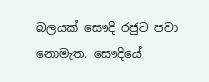බලයක් සෞදි රජුට පවා නොමැත. සෞදියේ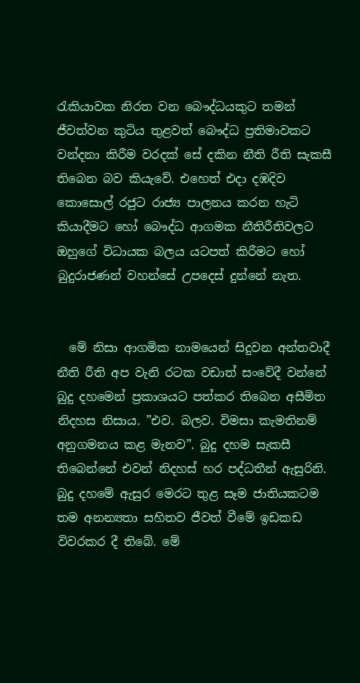රැකියාවක නිරත වන බෞද්ධයකුට තමන් ජීවත්වන කුටිය තුළවත් බෞද්ධ ප්‍රතිමාවකට වන්දනා කිරීම වරදක් සේ දකින නීති රීති සැකසී තිබෙන බව කියැවේ. එහෙත් එදා දඹදිව කොසොල් රජුට රාජ්‍ය පාලනය කරන හැටි කියාදීමට හෝ බෞද්ධ ආගමක නීතිරීතිවලට ඔහුගේ විධායක බලය යටපත් කිරීමට හෝ බුදුරාජණන් වහන්සේ උපදෙස් දුන්නේ නැත.


  මේ නිසා ආගමික නාමයෙන් සිදුවන අන්තවාදී නීති රීති අප වැනි රටක වඩාත් සංවේදී වන්නේ බුදු දහමෙන් ප්‍රකාශයට පත්කර තිබෙන අසීමිත නිදහස නිසාය. ”එව. බලව. විමසා කැමතිනම් අනුගමනය කළ මැනව”. බුදු දහම සැකසී තිබෙන්නේ එවන් නිදහස් හර පද්ධතීන් ඇසුරිනි. බුදු දහමේ ඇසුර මෙරට තුළ සෑම ජාතියකටම තම අනන්‍යතා සහිතව ජීවත් වීමේ ඉඩකඩ විවරකර දී තිබේ. මේ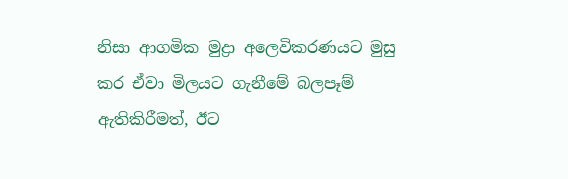නිසා ආගමික මුද්‍රා අලෙවිකරණයට මුසු කර ඒවා මිලයට ගැනීමේ බලපෑම් ඇතිකිරීමත්, ඊට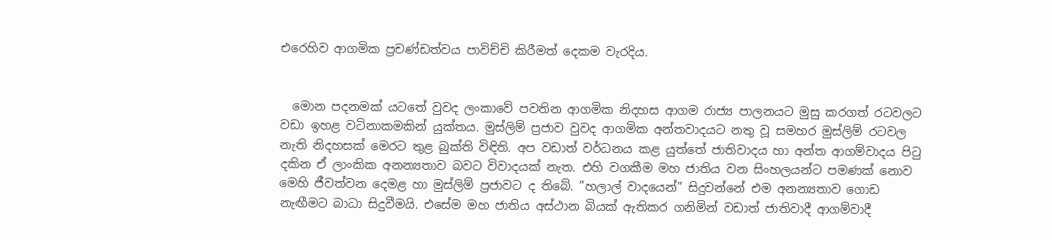එරෙහිව ආගමික ප්‍රචණ්ඩත්වය පාවිච්චි කිරීමත් දෙකම වැරදිය.


  මොන පදනමක් යටතේ වුවද ලංකාවේ පවතින ආගමික නිදහස ආගම රාජ්‍ය පාලනයට මුසු කරගත් රටවලට වඩා ඉහළ වටිනාකමකින් යුක්තය. මුස්ලිම් ප්‍රජාව වුවද ආගමික අන්තවාදයට නතු වූ සමහර මුස්ලිම් රටවල නැති නිදහසක් මෙරට තුළ බුක්ති විඳිති. අප වඩාත් වර්ධනය කළ යුත්තේ ජාතිවාදය හා අන්ත ආගම්වාදය පිටු දකින ඒ ලාංකික අනන්‍යතාව බවට විවාදයක් නැත. එහි වගකීම මහ ජාතිය වන සිංහලයන්ට පමණක් නොව මෙහි ජීවත්වන දෙමළ හා මුස්ලිම් ප්‍රජාවට ද තිබේ. ”හලාල් වාදයෙන්” සිදුවන්නේ එම අනන්‍යතාව ගොඩ නැඟීමට බාධා සිදුවීමයි. එසේම මහ ජාතිය අස්ථාන බියක් ඇතිකර ගනිමින් වඩාත් ජාතිවාදී ආගම්වාදී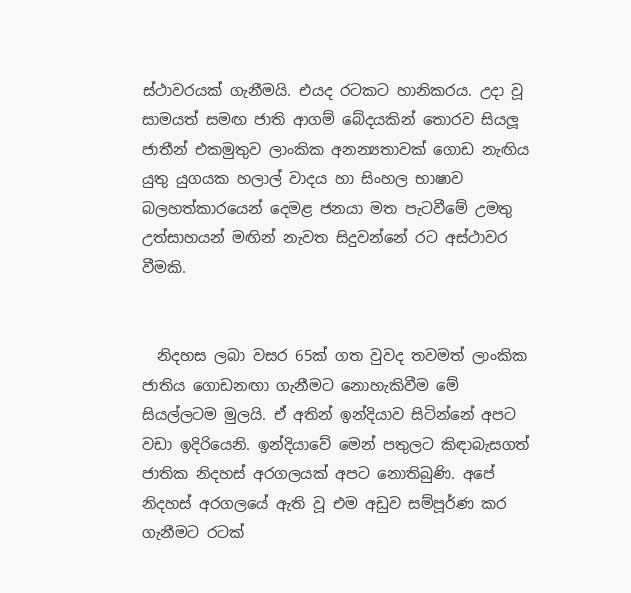ස්ථාවරයක් ගැනීමයි. එයද රටකට හානිකරය. උදා වූ සාමයත් සමඟ ජාති ආගම් බේදයකින් තොරව සියලූ ජාතීන් එකමුතුව ලාංකික අනන්‍යතාවක් ගොඩ නැඟිය යුතු යුගයක හලාල් වාදය හා සිංහල භාෂාව බලහත්කාරයෙන් දෙමළ ජනයා මත පැටවීමේ උමතු උත්සාහයන් මඟින් නැවත සිදුවන්නේ රට අස්ථාවර වීමකි.


  නිදහස ලබා වසර 65ක් ගත වුවද තවමත් ලාංකික ජාතිය ගොඩනඟා ගැනීමට නොහැකිවීම මේ සියල්ලටම මුලයි. ඒ අතින් ඉන්දියාව සිටින්නේ අපට වඩා ඉදිරියෙනි. ඉන්දියාවේ මෙන් පතුලට කිඳාබැසගත් ජාතික නිදහස් අරගලයක් අපට නොතිබුණි. අපේ නිදහස් අරගලයේ ඇති වූ එම අඩුව සම්පූර්ණ කර ගැනීමට රටක්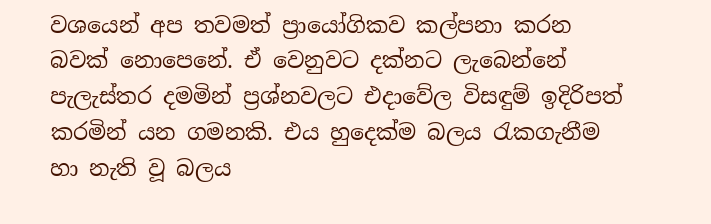වශයෙන් අප තවමත් ප්‍රායෝගිකව කල්පනා කරන බවක් නොපෙනේ. ඒ වෙනුවට දක්නට ලැබෙන්නේ පැලැස්තර දමමින් ප්‍රශ්නවලට එදාවේල විසඳුම් ඉදිරිපත් කරමින් යන ගමනකි. එය හුදෙක්ම බලය රැකගැනීම හා නැති වූ බලය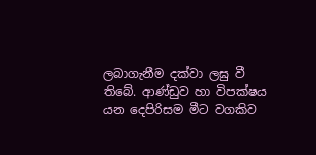ලබාගැනීම දක්වා ලඝු වී තිබේ. ආණ්ඩුව හා විපක්ෂය යන දෙපිරිසම මීට වගකිව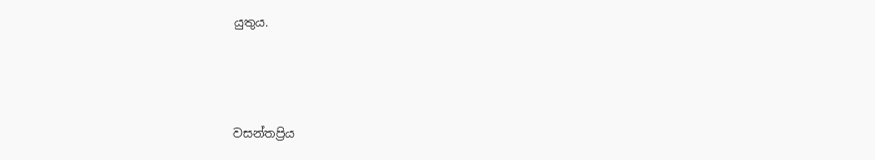යුතුය.



වසන්තප්‍රිය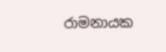රාමනායක